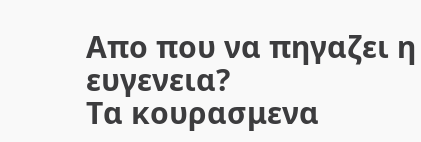Απο που να πηγαζει η ευγενεια?
Τα κουρασμενα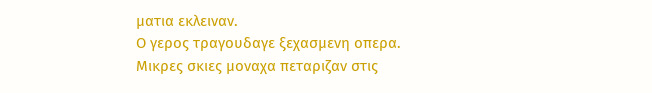ματια εκλειναν.
Ο γερος τραγουδαγε ξεχασμενη οπερα.
Μικρες σκιες μοναχα πεταριζαν στις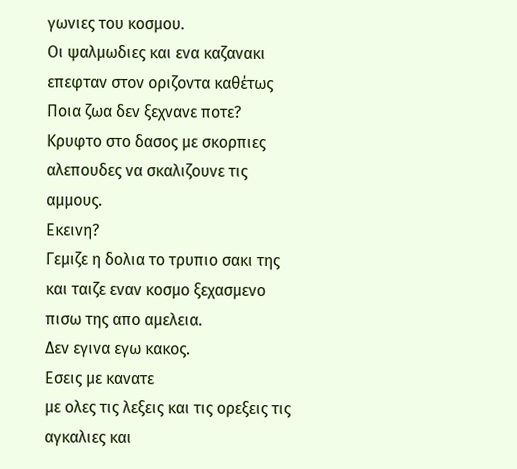γωνιες του κοσμου.
Οι ψαλμωδιες και ενα καζανακι επεφταν στον οριζοντα καθέτως
Ποια ζωα δεν ξεχνανε ποτε?
Κρυφτο στο δασος με σκορπιες αλεπουδες να σκαλιζουνε τις αμμους.
Εκεινη?
Γεμιζε η δολια το τρυπιο σακι της και ταιζε εναν κοσμο ξεχασμενο πισω της απο αμελεια.
Δεν εγινα εγω κακος.
Εσεις με κανατε
με ολες τις λεξεις και τις ορεξεις τις αγκαλιες και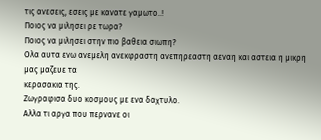τις ανεσεις, εσεις με κανατε γαμωτο..!
Ποιος να μιλησει ρε τωρα?
Ποιος να μιλησει στην πιο βαθεια σιωπη?
Ολα αυτα ενω ανεμελη ανεκφραστη ανεπηρεαστη αεναη και αστεια η μικρη μας μαζευε τα
κερασακια της.
Ζωγραφισα δυο κοσμους με ενα δαχτυλο.
Αλλα τι αργα που περνανε οι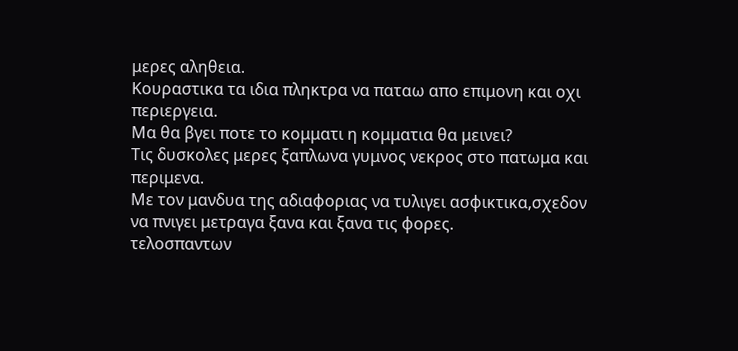μερες αληθεια.
Κουραστικα τα ιδια πληκτρα να παταω απο επιμονη και οχι περιεργεια.
Μα θα βγει ποτε το κομματι η κομματια θα μεινει?
Τις δυσκολες μερες ξαπλωνα γυμνος νεκρος στο πατωμα και περιμενα.
Με τον μανδυα της αδιαφοριας να τυλιγει ασφικτικα,σχεδον
να πνιγει μετραγα ξανα και ξανα τις φορες.
τελοσπαντων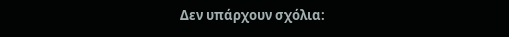Δεν υπάρχουν σχόλια: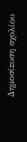Δημοσίευση σχολίου